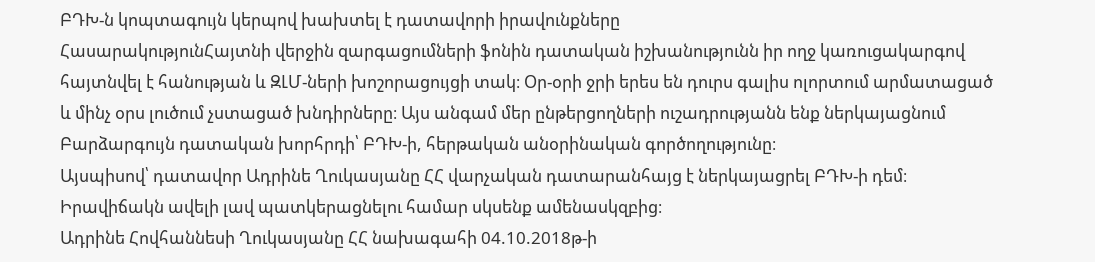ԲԴԽ-ն կոպտագույն կերպով խախտել է դատավորի իրավունքները
ՀասարակությունՀայտնի վերջին զարգացումների ֆոնին դատական իշխանությունն իր ողջ կառուցակարգով հայտնվել է հանության և ԶԼՄ-ների խոշորացույցի տակ։ Օր-օրի ջրի երես են դուրս գալիս ոլորտում արմատացած և մինչ օրս լուծում չստացած խնդիրները։ Այս անգամ մեր ընթերցողների ուշադրությանն ենք ներկայացնում Բարձարգույն դատական խորհրդի՝ ԲԴԽ-ի, հերթական անօրինական գործողությունը։
Այսպիսով՝ դատավոր Ադրինե Ղուկասյանը ՀՀ վարչական դատարանհայց է ներկայացրել ԲԴԽ-ի դեմ։ Իրավիճակն ավելի լավ պատկերացնելու համար սկսենք ամենասկզբից։
Ադրինե Հովհաննեսի Ղուկասյանը ՀՀ նախագահի 04.10.2018թ-ի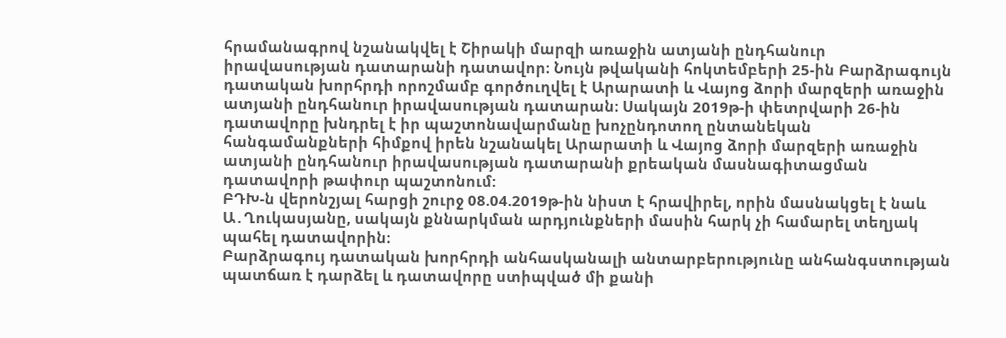հրամանագրով նշանակվել է Շիրակի մարզի առաջին ատյանի ընդհանուր իրավասության դատարանի դատավոր։ Նույն թվականի հոկտեմբերի 25-ին Բարձրագույն դատական խորհրդի որոշմամբ գործուղվել է Արարատի և Վայոց ձորի մարզերի առաջին ատյանի ընդհանուր իրավասության դատարան։ Սակայն 2019թ-ի փետրվարի 26-ին դատավորը խնդրել է իր պաշտոնավարմանը խոչընդոտող ընտանեկան հանգամանքների հիմքով իրեն նշանակել Արարատի և Վայոց ձորի մարզերի առաջին ատյանի ընդհանուր իրավասության դատարանի քրեական մասնագիտացման դատավորի թափուր պաշտոնում:
ԲԴԽ-ն վերոնշյալ հարցի շուրջ 08.04.2019թ-ին նիստ է հրավիրել, որին մասնակցել է նաև Ա․Ղուկասյանը, սակայն քննարկման արդյունքների մասին հարկ չի համարել տեղյակ պահել դատավորին։
Բարձրագույ դատական խորհրդի անհասկանալի անտարբերությունը անհանգստության պատճառ է դարձել և դատավորը ստիպված մի քանի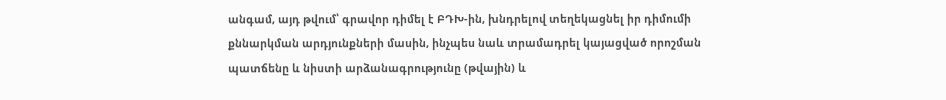անգամ, այդ թվում՝ գրավոր դիմել է ԲԴԽ-ին, խնդրելով տեղեկացնել իր դիմումի քննարկման արդյունքների մասին, ինչպես նաև տրամադրել կայացված որոշման պատճենը և նիստի արձանագրությունը (թվային) և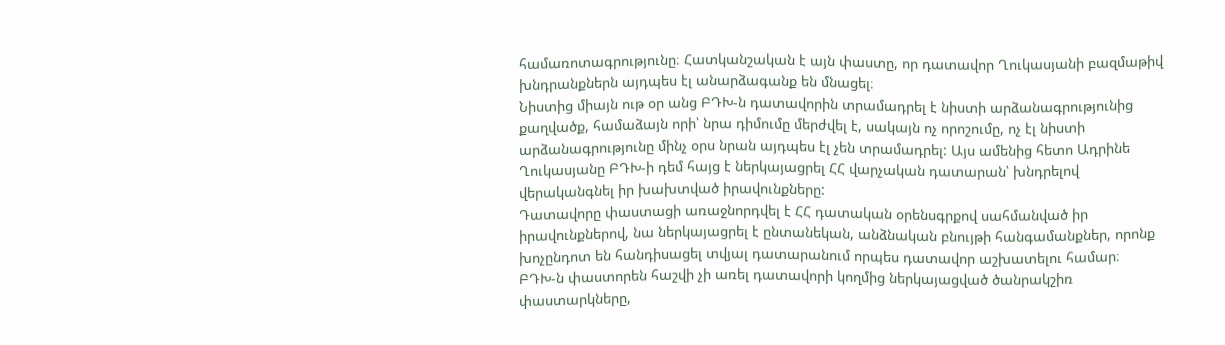համառոտագրությունը։ Հատկանշական է այն փաստը, որ դատավոր Ղուկասյանի բազմաթիվ խնդրանքներն այդպես էլ անարձագանք են մնացել։
Նիստից միայն ութ օր անց ԲԴԽ-ն դատավորին տրամադրել է նիստի արձանագրությունից քաղվածք, համաձայն որի՝ նրա դիմումը մերժվել է, սակայն ոչ որոշումը, ոչ էլ նիստի արձանագրությունը մինչ օրս նրան այդպես էլ չեն տրամադրել: Այս ամենից հետո Ադրինե Ղուկասյանը ԲԴԽ-ի դեմ հայց է ներկայացրել ՀՀ վարչական դատարան՝ խնդրելով վերականգնել իր խախտված իրավունքները:
Դատավորը փաստացի առաջնորդվել է ՀՀ դատական օրենսգրքով սահմանված իր իրավունքներով, նա ներկայացրել է ընտանեկան, անձնական բնույթի հանգամանքներ, որոնք խոչընդոտ են հանդիսացել տվյալ դատարանում որպես դատավոր աշխատելու համար։
ԲԴԽ-ն փաստորեն հաշվի չի առել դատավորի կողմից ներկայացված ծանրակշիռ փաստարկները,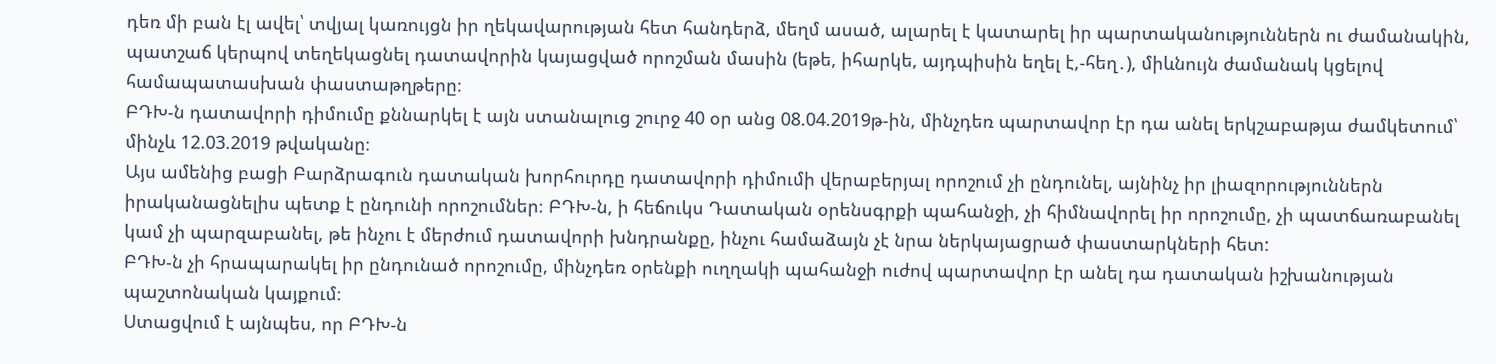դեռ մի բան էլ ավել՝ տվյալ կառույցն իր ղեկավարության հետ հանդերձ, մեղմ ասած, ալարել է կատարել իր պարտականություններն ու ժամանակին, պատշաճ կերպով տեղեկացնել դատավորին կայացված որոշման մասին (եթե, իհարկե, այդպիսին եղել է,-հեղ․), միևնույն ժամանակ կցելով համապատասխան փաստաթղթերը։
ԲԴԽ-ն դատավորի դիմումը քննարկել է այն ստանալուց շուրջ 40 օր անց 08.04.2019թ-ին, մինչդեռ պարտավոր էր դա անել երկշաբաթյա ժամկետում՝ մինչև 12.03.2019 թվականը։
Այս ամենից բացի Բարձրագուն դատական խորհուրդը դատավորի դիմումի վերաբերյալ որոշում չի ընդունել, այնինչ իր լիազորություններն իրականացնելիս պետք է ընդունի որոշումներ։ ԲԴԽ-ն, ի հեճուկս Դատական օրենսգրքի պահանջի, չի հիմնավորել իր որոշումը, չի պատճառաբանել կամ չի պարզաբանել, թե ինչու է մերժում դատավորի խնդրանքը, ինչու համաձայն չէ նրա ներկայացրած փաստարկների հետ:
ԲԴԽ-ն չի հրապարակել իր ընդունած որոշումը, մինչդեռ օրենքի ուղղակի պահանջի ուժով պարտավոր էր անել դա դատական իշխանության պաշտոնական կայքում։
Ստացվում է այնպես, որ ԲԴԽ-ն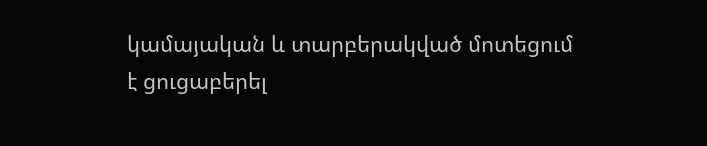կամայական և տարբերակված մոտեցում է ցուցաբերել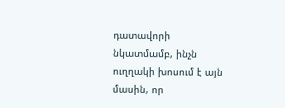դատավորի նկատմամբ, ինչն ուղղակի խոսում է այն մասին, որ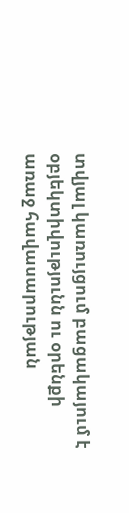տվյալ կառույցում բացակայում է օբյեկտիվությունն ու օրենքի առաջ հավասարության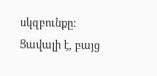սկզբունքը։ Ցավալի է, բայց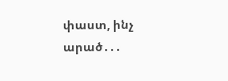փաստ, ինչ արած․․․